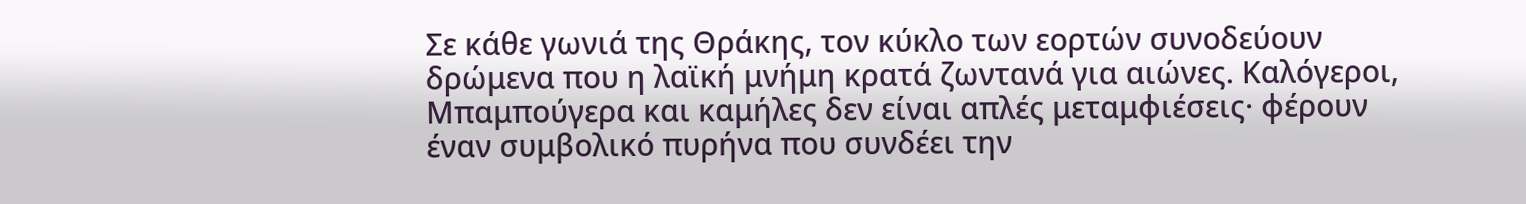Σε κάθε γωνιά της Θράκης, τον κύκλο των εορτών συνοδεύουν δρώμενα που η λαϊκή μνήμη κρατά ζωντανά για αιώνες. Καλόγεροι, Μπαμπούγερα και καμήλες δεν είναι απλές μεταμφιέσεις· φέρουν έναν συμβολικό πυρήνα που συνδέει την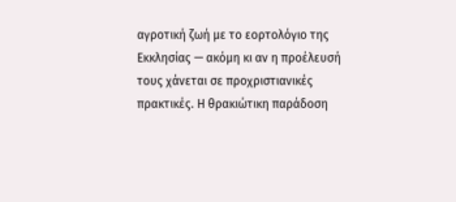αγροτική ζωή με το εορτολόγιο της Εκκλησίας — ακόμη κι αν η προέλευσή τους χάνεται σε προχριστιανικές πρακτικές. Η θρακιώτικη παράδοση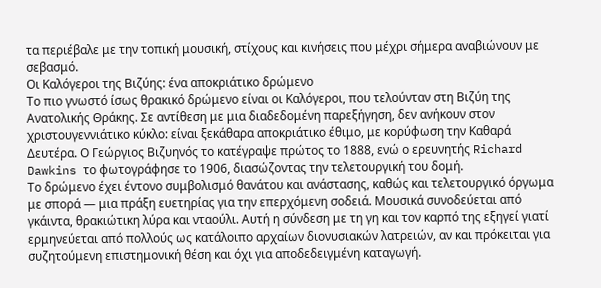τα περιέβαλε με την τοπική μουσική, στίχους και κινήσεις που μέχρι σήμερα αναβιώνουν με σεβασμό.
Οι Καλόγεροι της Βιζύης: ένα αποκριάτικο δρώμενο
Το πιο γνωστό ίσως θρακικό δρώμενο είναι οι Καλόγεροι, που τελούνταν στη Βιζύη της Ανατολικής Θράκης. Σε αντίθεση με μια διαδεδομένη παρεξήγηση, δεν ανήκουν στον χριστουγεννιάτικο κύκλο: είναι ξεκάθαρα αποκριάτικο έθιμο, με κορύφωση την Καθαρά Δευτέρα. Ο Γεώργιος Βιζυηνός το κατέγραψε πρώτος το 1888, ενώ ο ερευνητής Richard Dawkins το φωτογράφησε το 1906, διασώζοντας την τελετουργική του δομή.
Το δρώμενο έχει έντονο συμβολισμό θανάτου και ανάστασης, καθώς και τελετουργικό όργωμα με σπορά — μια πράξη ευετηρίας για την επερχόμενη σοδειά. Μουσικά συνοδεύεται από γκάιντα, θρακιώτικη λύρα και νταούλι. Αυτή η σύνδεση με τη γη και τον καρπό της εξηγεί γιατί ερμηνεύεται από πολλούς ως κατάλοιπο αρχαίων διονυσιακών λατρειών, αν και πρόκειται για συζητούμενη επιστημονική θέση και όχι για αποδεδειγμένη καταγωγή.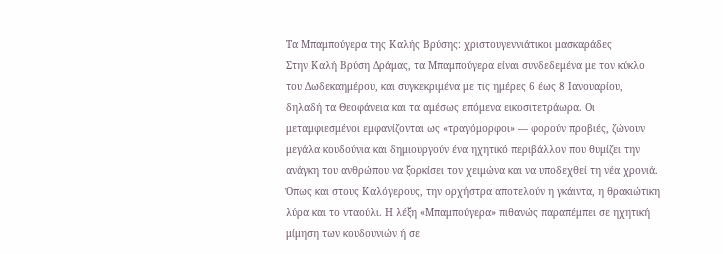Τα Μπαμπούγερα της Καλής Βρύσης: χριστουγεννιάτικοι μασκαράδες
Στην Καλή Βρύση Δράμας, τα Μπαμπούγερα είναι συνδεδεμένα με τον κύκλο του Δωδεκαημέρου, και συγκεκριμένα με τις ημέρες 6 έως 8 Ιανουαρίου, δηλαδή τα Θεοφάνεια και τα αμέσως επόμενα εικοσιτετράωρα. Οι μεταμφιεσμένοι εμφανίζονται ως «τραγόμορφοι» — φορούν προβιές, ζώνουν μεγάλα κουδούνια και δημιουργούν ένα ηχητικό περιβάλλον που θυμίζει την ανάγκη του ανθρώπου να ξορκίσει τον χειμώνα και να υποδεχθεί τη νέα χρονιά.
Όπως και στους Καλόγερους, την ορχήστρα αποτελούν η γκάιντα, η θρακιώτικη λύρα και το νταούλι. Η λέξη «Μπαμπούγερα» πιθανώς παραπέμπει σε ηχητική μίμηση των κουδουνιών ή σε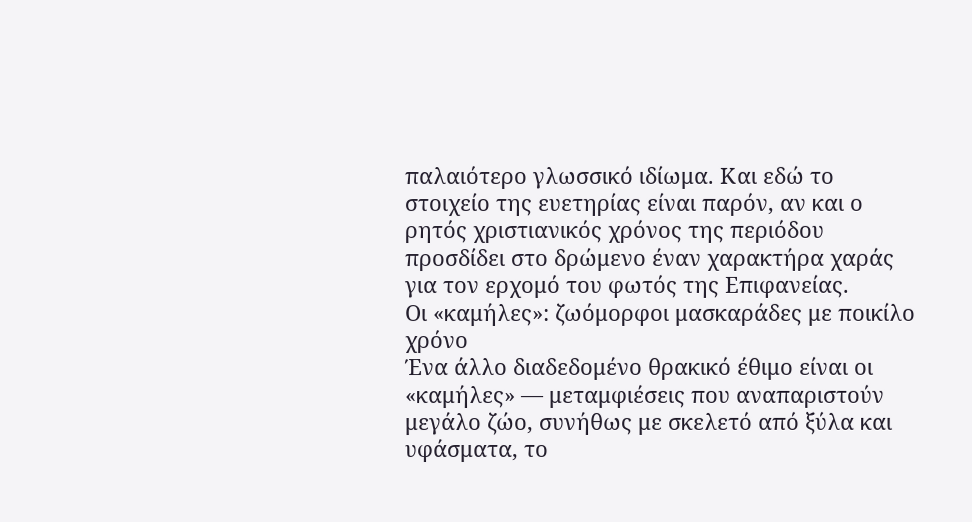παλαιότερο γλωσσικό ιδίωμα. Και εδώ το στοιχείο της ευετηρίας είναι παρόν, αν και ο ρητός χριστιανικός χρόνος της περιόδου προσδίδει στο δρώμενο έναν χαρακτήρα χαράς για τον ερχομό του φωτός της Επιφανείας.
Οι «καμήλες»: ζωόμορφοι μασκαράδες με ποικίλο χρόνο
Ένα άλλο διαδεδομένο θρακικό έθιμο είναι οι «καμήλες» — μεταμφιέσεις που αναπαριστούν μεγάλο ζώο, συνήθως με σκελετό από ξύλα και υφάσματα, το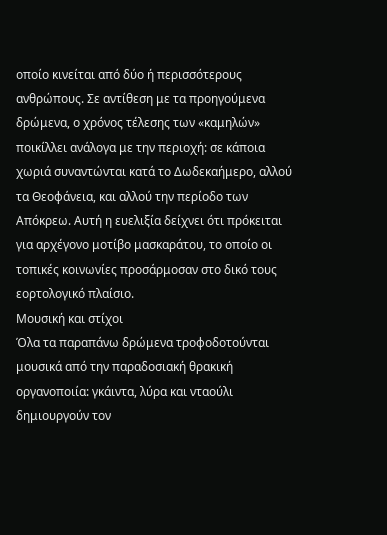οποίο κινείται από δύο ή περισσότερους ανθρώπους. Σε αντίθεση με τα προηγούμενα δρώμενα, ο χρόνος τέλεσης των «καμηλών» ποικίλλει ανάλογα με την περιοχή: σε κάποια χωριά συναντώνται κατά το Δωδεκαήμερο, αλλού τα Θεοφάνεια, και αλλού την περίοδο των Απόκρεω. Αυτή η ευελιξία δείχνει ότι πρόκειται για αρχέγονο μοτίβο μασκαράτου, το οποίο οι τοπικές κοινωνίες προσάρμοσαν στο δικό τους εορτολογικό πλαίσιο.
Μουσική και στίχοι
Όλα τα παραπάνω δρώμενα τροφοδοτούνται μουσικά από την παραδοσιακή θρακική οργανοποιία: γκάιντα, λύρα και νταούλι δημιουργούν τον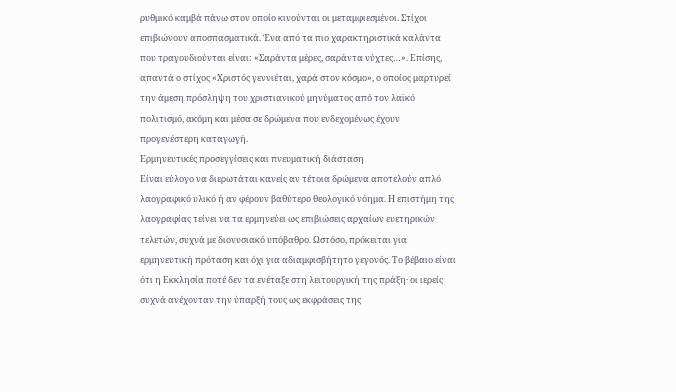ρυθμικό καμβά πάνω στον οποίο κινούνται οι μεταμφιεσμένοι. Στίχοι επιβιώνουν αποσπασματικά. Ένα από τα πιο χαρακτηριστικά καλάντα που τραγουδιούνται είναι: «Σαράντα μέρες, σαράντα νύχτες…». Επίσης, απαντά ο στίχος «Χριστός γεννιέται, χαρά στον κόσμο», ο οποίος μαρτυρεί την άμεση πρόσληψη του χριστιανικού μηνύματος από τον λαϊκό πολιτισμό, ακόμη και μέσα σε δρώμενα που ενδεχομένως έχουν προγενέστερη καταγωγή.
Ερμηνευτικές προσεγγίσεις και πνευματική διάσταση
Είναι εύλογο να διερωτάται κανείς αν τέτοια δρώμενα αποτελούν απλό λαογραφικό υλικό ή αν φέρουν βαθύτερο θεολογικό νόημα. Η επιστήμη της λαογραφίας τείνει να τα ερμηνεύει ως επιβιώσεις αρχαίων ευετηρικών τελετών, συχνά με διονυσιακό υπόβαθρο. Ωστόσο, πρόκειται για ερμηνευτική πρόταση και όχι για αδιαμφισβήτητο γεγονός. Το βέβαιο είναι ότι η Εκκλησία ποτέ δεν τα ενέταξε στη λειτουργική της πράξη· οι ιερείς συχνά ανέχονταν την ύπαρξή τους ως εκφράσεις της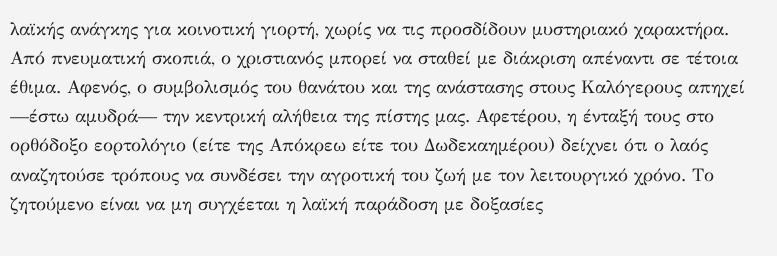λαϊκής ανάγκης για κοινοτική γιορτή, χωρίς να τις προσδίδουν μυστηριακό χαρακτήρα.
Από πνευματική σκοπιά, ο χριστιανός μπορεί να σταθεί με διάκριση απέναντι σε τέτοια έθιμα. Αφενός, ο συμβολισμός του θανάτου και της ανάστασης στους Καλόγερους απηχεί —έστω αμυδρά— την κεντρική αλήθεια της πίστης μας. Αφετέρου, η ένταξή τους στο ορθόδοξο εορτολόγιο (είτε της Απόκρεω είτε του Δωδεκαημέρου) δείχνει ότι ο λαός αναζητούσε τρόπους να συνδέσει την αγροτική του ζωή με τον λειτουργικό χρόνο. Το ζητούμενο είναι να μη συγχέεται η λαϊκή παράδοση με δοξασίες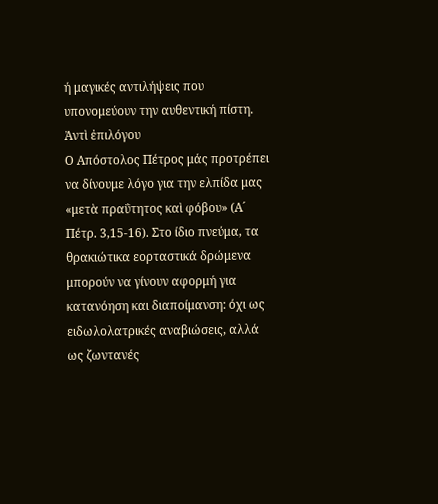ή μαγικές αντιλήψεις που υπονομεύουν την αυθεντική πίστη.
Ἀντὶ ἐπιλόγου
Ο Απόστολος Πέτρος μάς προτρέπει να δίνουμε λόγο για την ελπίδα μας «μετὰ πραΰτητος καὶ φόβου» (Α´ Πέτρ. 3,15-16). Στο ίδιο πνεύμα, τα θρακιώτικα εορταστικά δρώμενα μπορούν να γίνουν αφορμή για κατανόηση και διαποίμανση: όχι ως ειδωλολατρικές αναβιώσεις, αλλά ως ζωντανές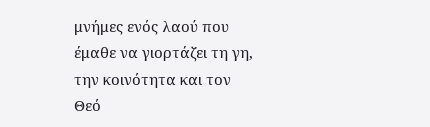μνήμες ενός λαού που έμαθε να γιορτάζει τη γη, την κοινότητα και τον Θεό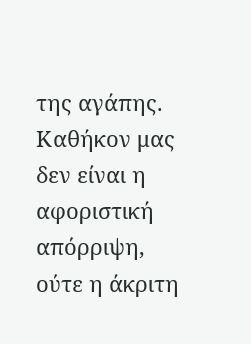της αγάπης. Καθήκον μας δεν είναι η αφοριστική απόρριψη, ούτε η άκριτη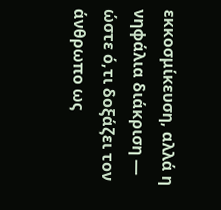εκκοσμίκευση, αλλά η νηφάλια διάκριση — ώστε ό,τι δοξάζει τον άνθρωπο ως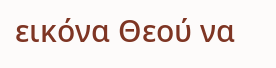εικόνα Θεού να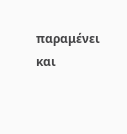παραμένει και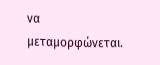να μεταμορφώνεται.